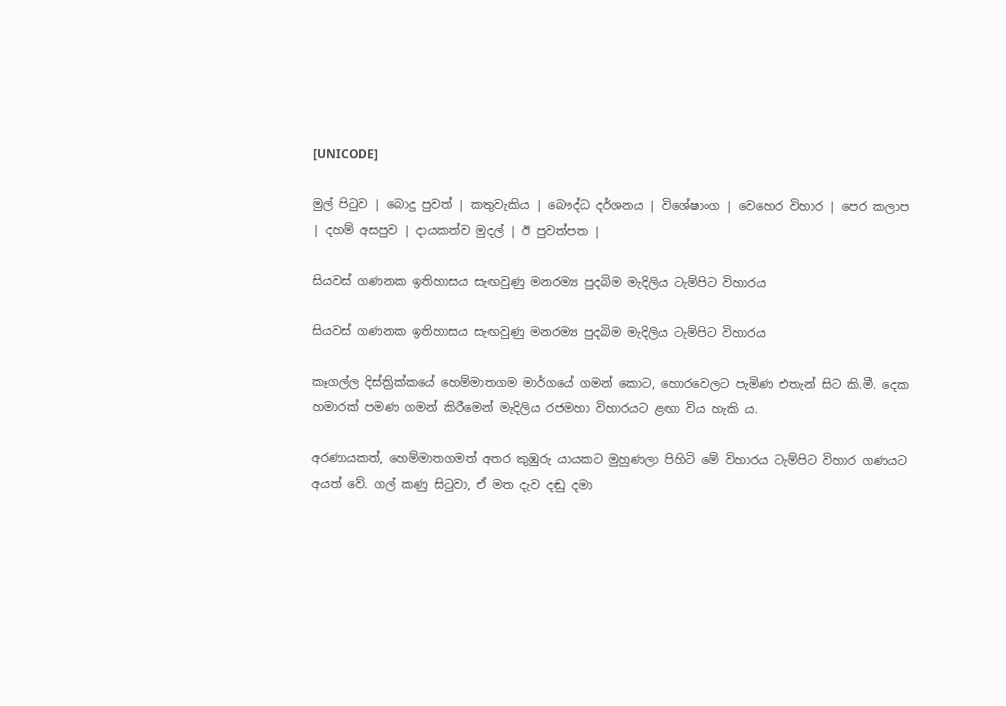[UNICODE]

මුල් පිටුව | බොදු පුවත් | කතුවැකිය | බෞද්ධ දර්ශනය | විශේෂාංග | වෙහෙර විහාර | පෙර කලාප | දහම් අසපුව | දායකත්ව මුදල් | ඊ පුවත්පත |

සියවස් ගණනක ඉතිහාසය සැඟවුණු මනරම්‍ය පුදබිම මැදිලිය ටැම්පිට විහාරය

සියවස් ගණනක ඉතිහාසය සැඟවුණු මනරම්‍ය පුදබිම මැදිලිය ටැම්පිට විහාරය

කෑගල්ල දිස්ත්‍රික්කයේ හෙම්මාතගම මාර්ගයේ ගමන් කොට, හොරවෙලට පැමිණ එතැන් සිට කි.මී. දෙක හමාරක් පමණ ගමන් කිරීමෙන් මැදිලිය රජමහා විහාරයට ළඟා විය හැකි ය.

අරණායකත්, හෙම්මාතගමත් අතර කුඹුරු යායකට මුහුණලා පිහිටි මේ විහාරය ටැම්පිට විහාර ගණයට අයත් වේ. ගල් කණු සිටුවා, ඒ මත දැව දඬු දමා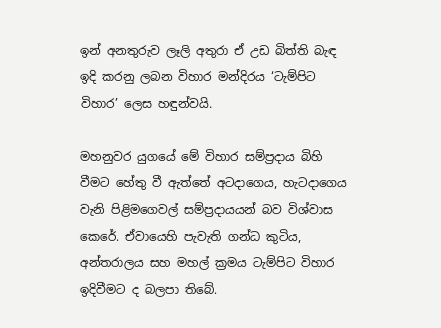ඉන් අනතුරුව ලෑලි අතුරා ඒ උඩ බිත්ති බැඳ ඉදි කරනු ලබන විහාර මන්දිරය ‘ටැම්පිට විහාර’ ලෙස හඳුන්වයි.

මහනුවර යුගයේ මේ විහාර සම්ප්‍රදාය බිහි වීමට හේතු වී ඇත්තේ අටදාගෙය, හැටදාගෙය වැනි පිළිමගෙවල් සම්ප්‍රදායයන් බව විශ්වාස කෙරේ. ඒවායෙහි පැවැති ගන්ධ කුටිය, අන්තරාලය සහ මහල් ක්‍රමය ටැම්පිට විහාර ඉදිවීමට ද බලපා තිබේ.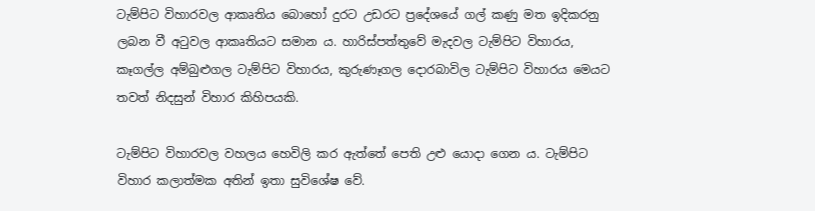ටැම්පිට විහාරවල ආකෘතිය බොහෝ දුරට උඩරට ප්‍රදේශයේ ගල් කණු මත ඉදිකරනු ලබන වී අටුවල ආකෘතියට සමාන ය. හාරිස්පත්තුවේ මැදවල ටැම්පිට විහාරය, කෑගල්ල අම්බුළුගල ටැම්පිට විහාරය, කුරුණෑගල දොරබාවිල ටැම්පිට විහාරය මෙයට තවත් නිදසුන් විහාර කිහිපයකි.

ටැම්පිට විහාරවල වහලය හෙවිලි කර ඇත්තේ පෙති උළු යොදා ගෙන ය. ටැම්පිට විහාර කලාත්මක අතින් ඉතා සුවිශේෂ වේ.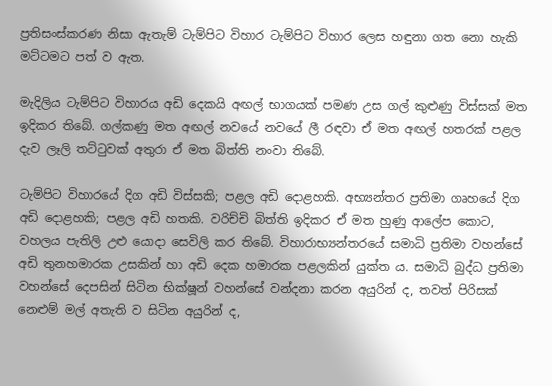ප්‍රතිසංස්කරණ නිසා ඇතැම් ටැම්පිට විහාර ටැම්පිට විහාර ලෙස හඳුනා ගත නො හැකි මට්ටමට පත් ව ඇත.

මැදිලිය ටැම්පිට විහාරය අඩි දෙකයි අඟල් භාගයක් පමණ උස ගල් කුළුණු විස්සක් මත ඉදිකර තිබේ. ගල්කණු මත අඟල් නවයේ නවයේ ලී රඳවා ඒ මත අඟල් හතරක් පළල දැව ලෑලි තට්ටුවක් අතුරා ඒ මත බිත්ති නංවා තිබේ.

ටැම්පිට විහාරයේ දිග අඩි විස්සකි; පළල අඩි දොළහකි. අභ්‍යන්තර ප්‍රතිමා ගෘහයේ දිග අඩි දොළහකි; පළල අඩි හතකි. වරිච්චි බිත්ති ඉදිකර ඒ මත හුණු ආලේප කොට, වහලය පැතිලි උළු යොදා සෙවිලි කර තිබේ. විහාරාභ්‍යන්තරයේ සමාධි ප්‍රතිමා වහන්සේ අඩි තුනහමාරක උසකින් හා අඩි දෙක හමාරක පළලකින් යුක්ත ය. සමාධි බුද්ධ ප්‍රතිමා වහන්සේ දෙපසින් සිටින භික්ෂූන් වහන්සේ වන්දනා කරන අයුරින් ද, තවත් පිරිසක් නෙළුම් මල් අතැති ව සිටින අයුරින් ද,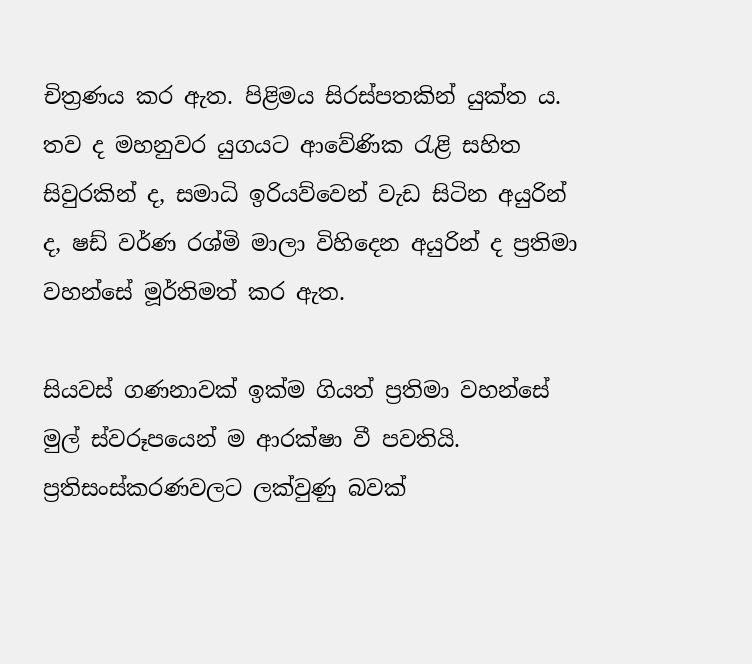චිත්‍රණය කර ඇත. පිළිමය සිරස්පතකින් යුක්ත ය. තව ද මහනුවර යුගයට ආවේණික රැළි සහිත සිවුරකින් ද, සමාධි ඉරියව්වෙන් වැඩ සිටින අයුරින් ද, ෂඩ් වර්ණ රශ්මි මාලා විහිදෙන අයුරින් ද ප්‍රතිමා වහන්සේ මූර්තිමත් කර ඇත.

සියවස් ගණනාවක් ඉක්ම ගියත් ප්‍රතිමා වහන්සේ මුල් ස්වරූපයෙන් ම ආරක්ෂා වී පවතියි. ප්‍රතිසංස්කරණවලට ලක්වුණු බවක්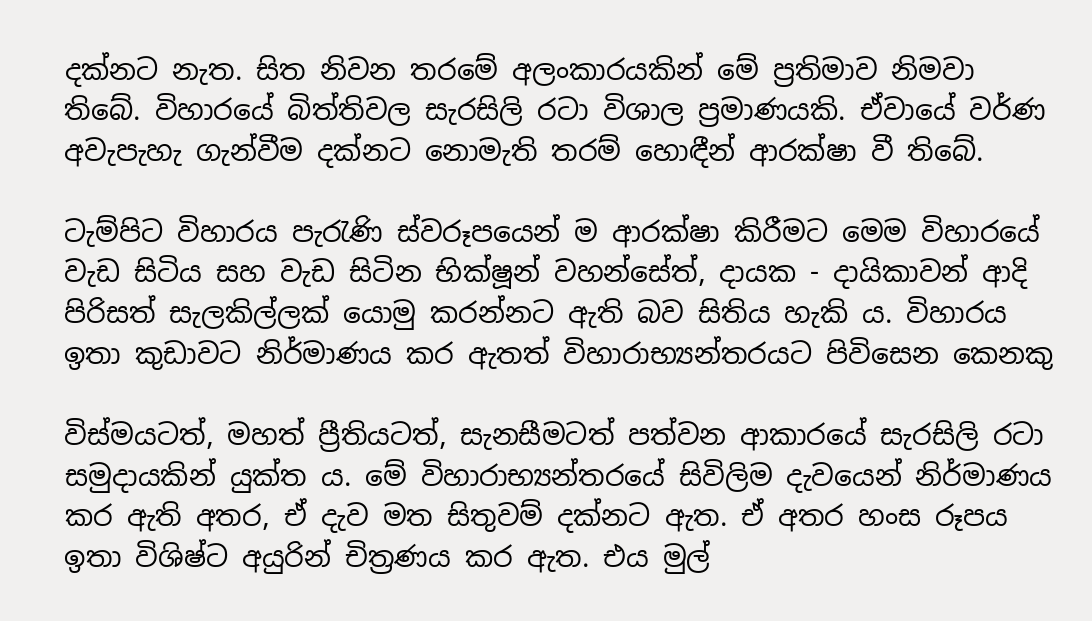දක්නට නැත. සිත නිවන තරමේ අලංකාරයකින් මේ ප්‍රතිමාව නිමවා තිබේ. විහාරයේ බිත්තිවල සැරසිලි රටා විශාල ප්‍රමාණයකි. ඒවායේ වර්ණ අවැපැහැ ගැන්වීම දක්නට නොමැති තරම් හොඳීන් ආරක්ෂා වී තිබේ.

ටැම්පිට විහාරය පැරැණි ස්වරූපයෙන් ම ආරක්ෂා කිරීමට මෙම විහාරයේ වැඩ සිටිය සහ වැඩ සිටින භික්ෂූන් වහන්සේත්, දායක - දායිකාවන් ආදි පිරිසත් සැලකිල්ලක් යොමු කරන්නට ඇති බව සිතිය හැකි ය. විහාරය ඉතා කුඩාවට නිර්මාණය කර ඇතත් විහාරාභ්‍යන්තරයට පිවිසෙන කෙනකු

විස්මයටත්, මහත් ප්‍රීතියටත්, සැනසීමටත් පත්වන ආකාරයේ සැරසිලි රටා සමුදායකින් යුක්ත ය. මේ විහාරාභ්‍යන්තරයේ සිවිලිම දැවයෙන් නිර්මාණය කර ඇති අතර, ඒ දැව මත සිතුවම් දක්නට ඇත. ඒ අතර හංස රූපය ඉතා විශිෂ්ට අයුරින් චිත්‍රණය කර ඇත. එය මුල්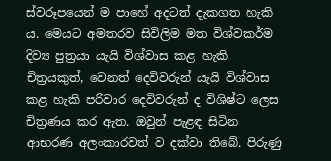ස්වරූපයෙන් ම පාහේ අදටත් දැකගත හැකි ය. මෙයට අමතරව සිවිලිම මත විශ්වකර්ම දිව්‍ය පුත්‍රයා යැයි විශ්වාස කළ හැකි චිත්‍රයකුත්, වෙනත් දෙවිවරුන් යැයි විශ්වාස කළ හැකි පරිවාර දෙවිවරුන් ද විශිෂ්ට ලෙස චිත්‍රණය කර ඇත. ඔවුන් පැළඳ සිටින ආභරණ අලංකාරවත් ව දක්වා තිබේ. පිරුණු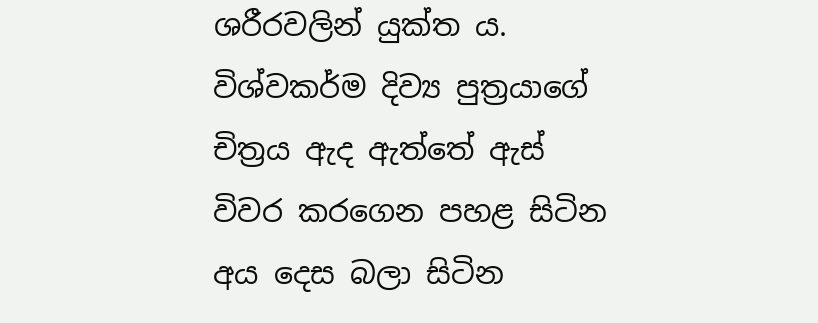ශරීරවලින් යුක්ත ය. විශ්වකර්ම දිව්‍ය පුත්‍රයාගේ චිත්‍රය ඇද ඇත්තේ ඇස් විවර කරගෙන පහළ සිටින අය දෙස බලා සිටින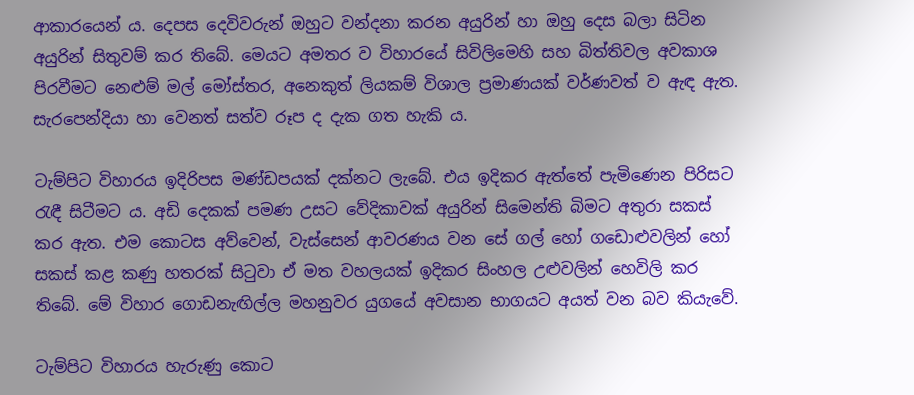ආකාරයෙන් ය. දෙපස දෙවිවරුන් ඔහුට වන්දනා කරන අයුරින් හා ඔහු දෙස බලා සිටින අයුරින් සිතුවම් කර තිබේ. මෙයට අමතර ව විහාරයේ සිවිලිමෙහි සහ බිත්තිවල අවකාශ පිරවීමට නෙළුම් මල් මෝස්තර, අනෙකුත් ලියකම් විශාල ප්‍රමාණයක් වර්ණවත් ව ඇඳ ඇත. සැරපෙන්දියා හා වෙනත් සත්ව රූප ද දැක ගත හැකි ය.

ටැම්පිට විහාරය ඉදිරිපස මණ්ඩපයක් දක්නට ලැබේ. එය ඉදිකර ඇත්තේ පැමිණෙන පිරිසට රැඳී සිටීමට ය. අඩි දෙකක් පමණ උසට වේදිකාවක් අයුරින් සිමෙන්ති බිමට අතුරා සකස් කර ඇත. එම කොටස අව්වෙන්, වැස්සෙන් ආවරණය වන සේ ගල් හෝ ගඩොළුවලින් හෝ සකස් කළ කණු හතරක් සිටුවා ඒ මත වහලයක් ඉදිකර සිංහල උළුවලින් හෙවිලි කර තිබේ. මේ විහාර ගොඩනැඟිල්ල මහනුවර යුගයේ අවසාන භාගයට අයත් වන බව කියැවේ.

ටැම්පිට විහාරය හැරුණු කොට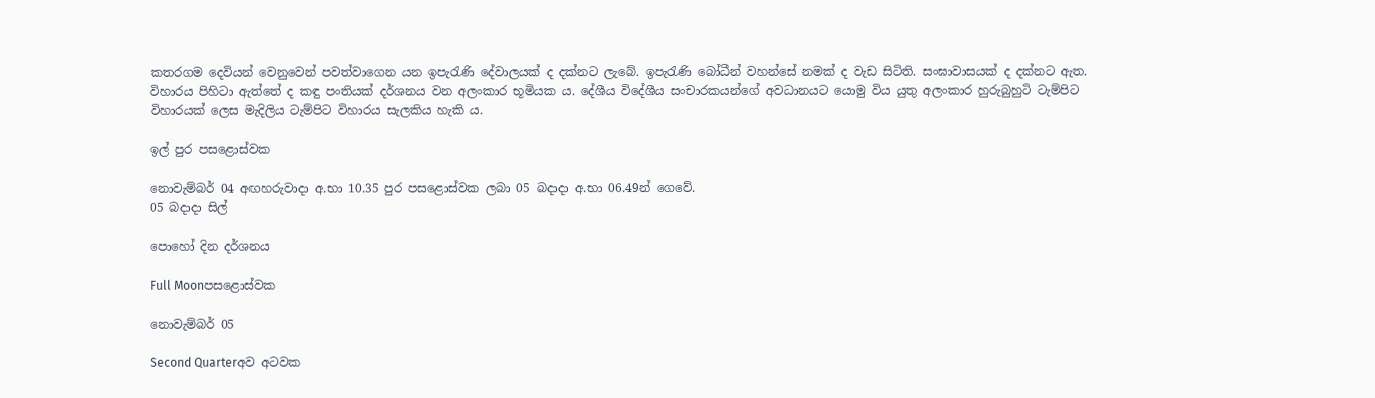කතරගම දෙවියන් වෙනුවෙන් පවත්වාගෙන යන ඉපැරැණි දේවාලයක් ද දක්නට ලැබේ. ඉපැරැණි බෝධීන් වහන්සේ නමක් ද වැඩ සිටිති. සංඝාවාසයක් ද දක්නට ඇත. විහාරය පිහිටා ඇත්තේ ද කඳු පංතියක් දර්ශනය වන අලංකාර භූමියක ය. දේශීය විදේශීය සංචාරකයන්ගේ අවධානයට යොමු විය යුතු අලංකාර හුරුබුහුටි ටැම්පිට විහාරයක් ලෙස මැදිලිය ටැම්පිට විහාරය සැලකිය හැකි ය.

ඉල් පුර පසළොස්වක

නොවැම්බර් 04 අඟහරුවාදා අ.භා 10.35 පුර පසළොස්වක ලබා 05 බදාදා අ.භා 06.49න් ගෙවේ.
05 බදාදා සිල්

පොහෝ දින දර්ශනය

Full Moonපසළොස්වක

නොවැම්බර් 05

Second Quarterඅව අටවක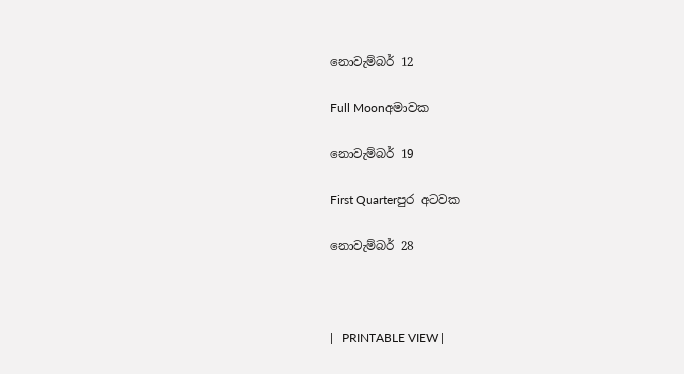නොවැම්බර් 12

Full Moonඅමාවක

නොවැම්බර් 19

First Quarterපුර අටවක

නොවැම්බර් 28



|   PRINTABLE VIEW |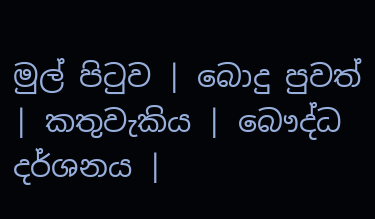මුල් පිටුව | බොදු පුවත් | කතුවැකිය | බෞද්ධ දර්ශනය |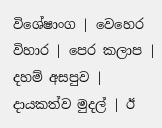විශේෂාංග | වෙහෙර විහාර | පෙර කලාප | දහම් අසපුව | දායකත්ව මුදල් | ඊ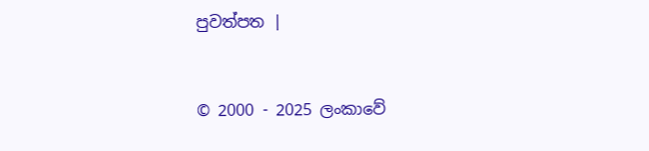පුවත්පත |



© 2000 - 2025 ලංකාවේ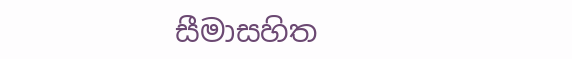සීමාසහිත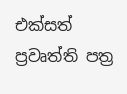එක්සත් ප්‍රවෘත්ති පත්‍ර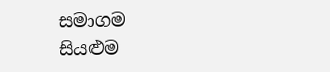සමාගම
සියළුම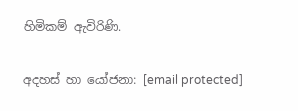හිමිකම් ඇවිරිණි.

අදහස් හා යෝජනා: [email protected]